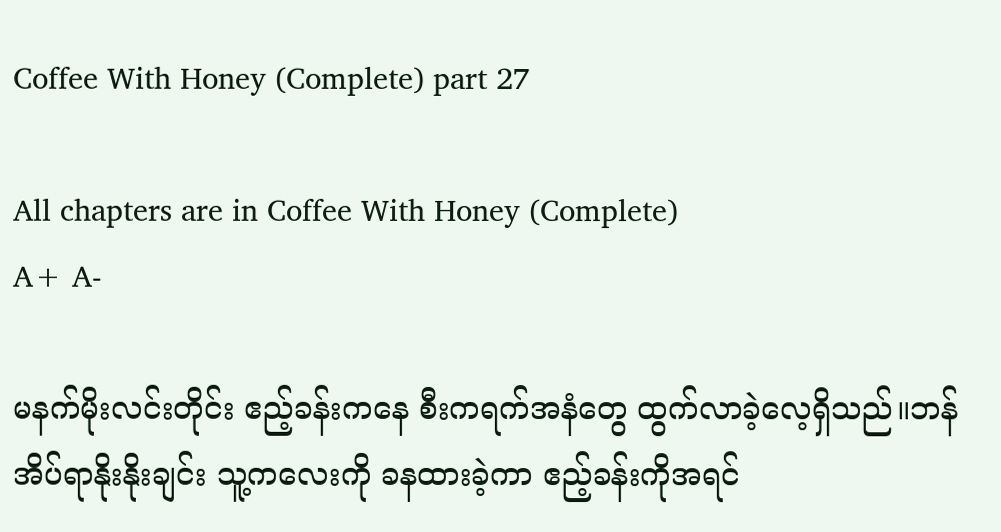Coffee With Honey (Complete) part 27

All chapters are in Coffee With Honey (Complete)
A+ A-

မနက်မိုးလင်းတိုင်း ဧည့်ခန်းကနေ စီးကရက်အနံတွေ ထွက်လာခဲ့လေ့ရှိသည်။ဘန် အိပ်ရာနိုးနိုးချင်း သူ့ကလေးကို ခနထားခဲ့ကာ ဧည့်ခန်းကိုအရင်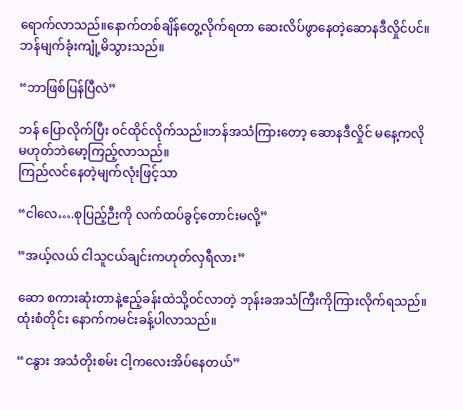ရောက်လာသည်။နောက်တစ်ချိန်တွေ့လိုက်ရတာ ဆေးလိပ်ဖွာနေတဲ့ဆောနဒီလှိုင်ပင်။ဘန်မျက်ခုံးကျုံ့မိသွားသည်။

“ဘာဖြစ်ပြန်ပြီလဲ”

ဘန် ပြောလိုက်ပြီး ၀င်ထိုင်လိုက်သည်။ဘန်အသံကြားတော့ ဆောနဒီလှိုင် မနေ့ကလို မဟုတ်ဘဲမော့ကြည့်လာသည်။
ကြည်လင်နေတဲ့မျက်လုံးဖြင့်သာ

“ငါလေ….စုပြည့်ဉီးကို လက်ထပ်ခွင့်တောင်းမလို့”

”အယ့်လယ် ငါသူငယ်ချင်းကဟုတ်လှရီလား”

ဆော စကားဆုံးတာနဲ့ဧည့်ခန်းထဲသို့၀င်လာတဲ့ ဘုန်းခအသံကြီးကိုကြားလိုက်ရသည်။ထုံးစံတိုင်း နောက်ကမင်းခန့်ပါလာသည်။

“ငနွား အသံတိုးစမ်း ငါ့ကလေးအိပ်နေ‌တယ်”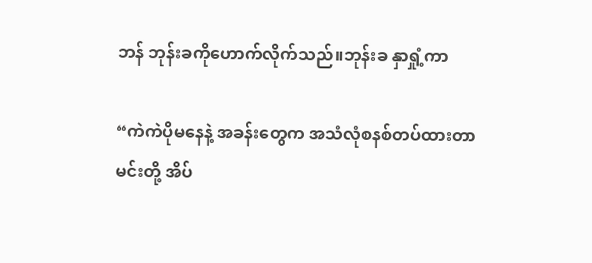ဘန် ဘုန်းခကိုဟောက်လိုက်သည်။ဘုန်းခ နှာရှုံ့ကာ

“ကဲကဲပိုမနေနဲ့ အခန်းတွေက အသံလုံစနစ်တပ်ထားတာ
မင်းတို့ အိပ်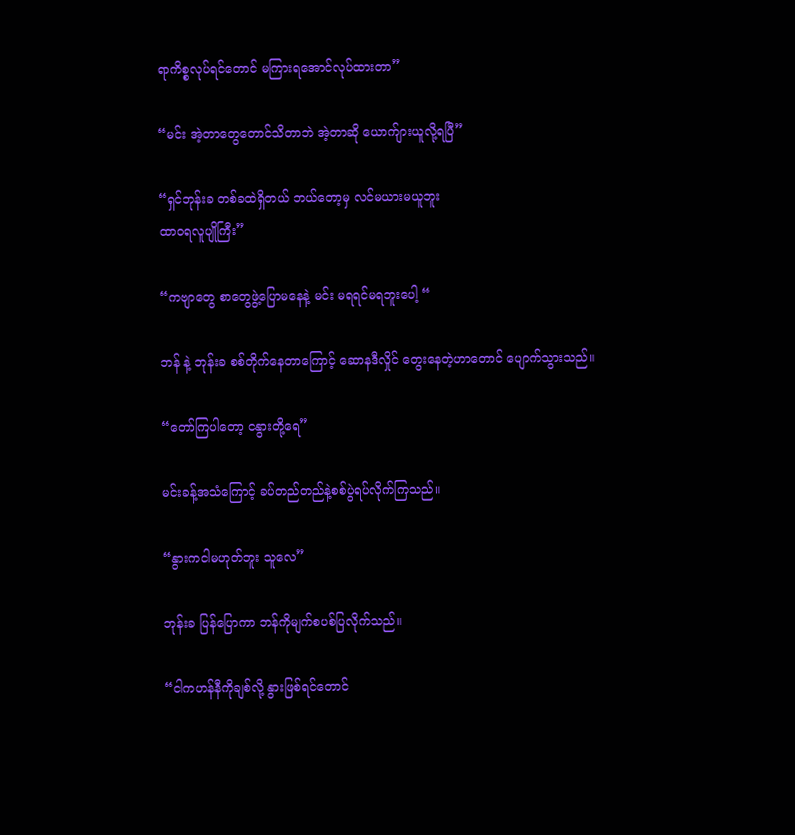ရာကိစ္စလုပ်ရင်တောင် မကြားရအောင်လုပ်ထားတာ”

“မင်း အဲ့တာတွေတောင်သိတာဘဲ အဲ့တာဆို ယောက်ျားယူလို့ရပြီ”

“ရှင်ဘုန်းခ တစ်ခထဲရှိတယ် ဘယ်‌တော့မှ ‌လင်မယားမယူဘူး
ထာ၀ရလူပျိုကြီး”

“ကဗျာတွေ စာတွေဖွဲ့ပြောမနေနဲ့ မင်း မရရင်မရဘူးပေါ့ “

ဘန် နဲ့ ဘုန်းခ စစ်တိုက်နေတာကြောင့် ဆောနဒီလှိုင် တွေးနေတဲ့ဟာတောင် ပျောက်သွားသည်။

“တော်ကြပါတော့ ငနွားတို့ရေ”

မင်းခန့်အသံကြောင့် ခပ်တည်တည်နဲ့စစ်ပွဲရပ်လိုက်ကြသည်။

“နွားကငါမဟုတ်ဘူး သူလေ”

ဘုန်းခ ပြန်ပြောကာ ဘန်ကိုမျက်စပစ်ပြလိုက်သည်။

“ငါကဟန်နီကိုချစ်လို့ နွားဖြစ်ရင်တောင်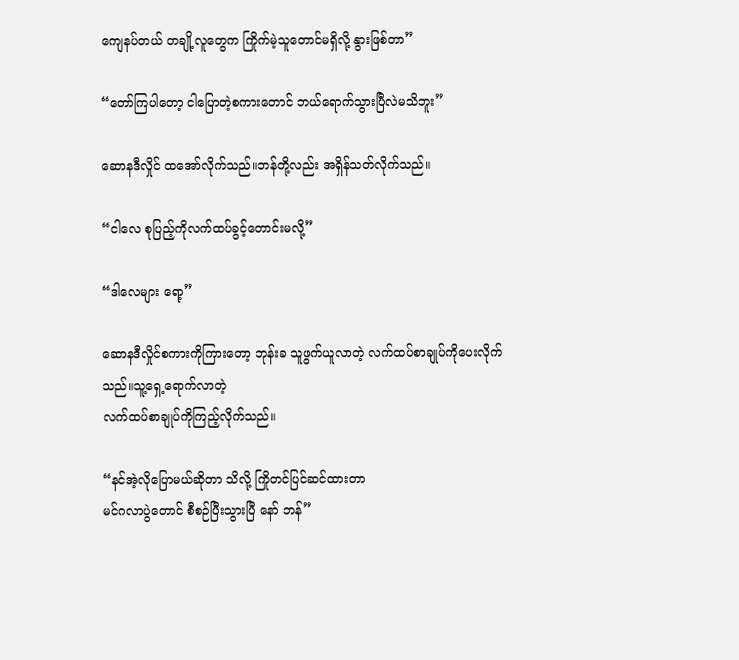ကျေနပ်တယ် တချို့လူတွေက ကြိုက်မဲ့သူတောင်မရှိလို့ နွားဖြစ်တာ”

“တော်ကြပါတော့ ငါပြောတဲ့စကားတောင် ဘယ်ရောက်သွားပြီလဲမသိဘူး”

ဆောနဒီလှိုင် ထအော်လိုက်သည်။ဘန်တို့လည်း အရှိန်သတ်လိုက်သည်။

“ငါလေ စုပြည့်ကိုလက်ထပ်ခွင့်တောင်းမလို့”

“ဒါလေများ ရော့”

ဆောနဒီလှိုင်စကားကိုကြားတော့ ဘုန်းခ သူဖွက်ယူလာတဲ့ လက်ထပ်စာချုပ်ကိုပေးလိုက်သည်။သူ့ရှေ့ရောက်လာတဲ့
လက်ထပ်စာချုပ်ကိုကြည့်လိုက်သည်။

“နင်အဲ့လိုပြောမယ်ဆိုတာ သိ‌လို့ ကြိုတင်ပြင်ဆင်ထားတာ
မင်ဂလာပွဲတောင် စီစဉ်ပြီးသွားပြီ နော် ဘန်”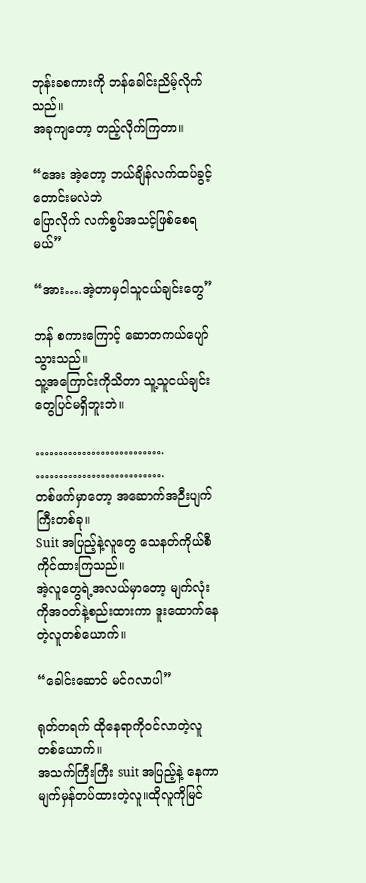ဘုန်းခစကားကို ဘန်ခေါင်းညိမ့်လိုက်သည်။
အခုကျတော့ တည့်လိုက်ကြတာ။

“အေး အဲ့တော့ ဘယ်ချိန်လက်ထပ်ခွင့်တောင်းမလဲဘဲ
ပြောလိုက် လက်စွပ်အသင့်ဖြစ်စေရမယ်”

“အား….အဲ့တာမှငါသူငယ်ချင်းတွေ”

ဘန် စကားကြောင့် ဆောတကယ်ပျော်သွားသည်။
သူ့အကြောင်းကိုသိတာ သူ့သူငယ်ချင်းတွေပြင်မရှိဘူးဘဲ။

……………………….
……………………….
တစ်ဖက်မှာတော့ အဆောက်အဉီးပျက်ကြီးတစ်ခု။
Suit အပြည့်နဲ့လူတွေ သေနတ်ကိုယ်စီကိုင်ထားကြသည်။
အဲ့လူတွေရဲ့အလယ်မှာတော့ မျက်လုံးကိုအ၀တ်နဲ့စည်းထားကာ ဒူးထောက်နေတဲ့လူတစ်ယောက်။

“ခေါင်းဆောင် မင်ဂလာပါ”

ရုတ်တရက် ထိုနေရာကို၀င်လာတဲ့လူတစ်ယောက်။
အသက်ကြီးကြီး suit အပြည့်နဲ့ နေကာမျက်မှန်တပ်ထားတဲ့လူ။ထိုလူကိုမြင်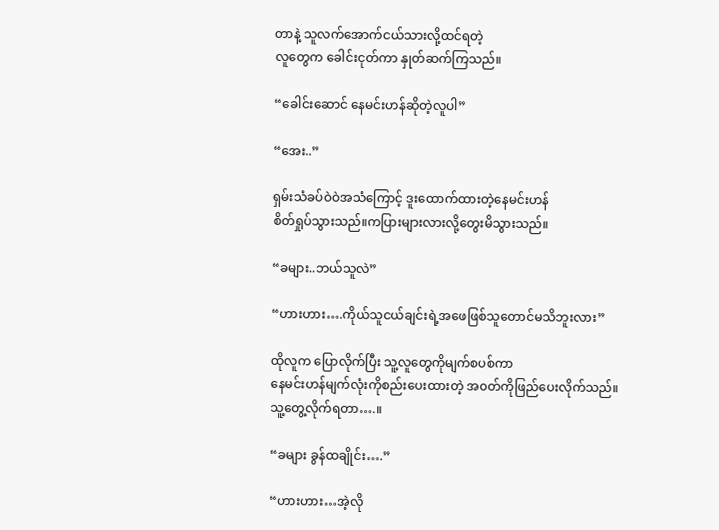တာနဲ့ သူလက်အောက်ငယ်သားလို့ထင်ရတဲ့
လူတွေက ခေါင်းငုတ်ကာ နှုတ်ဆက်ကြသည်။

“ခေါင်းဆောင် နေမင်းဟန်ဆိုတဲ့လူပါ”

“အေး..”

ရှမ်းသံခပ်ဝဲဝဲအသံကြောင့် ဒူးထောက်ထားတဲ့နေမင်းဟန်
စိတ်ရှုပ်သွားသည်။ကပြားများလားလို့တွေးမိသွားသည်။

“ခများ..ဘယ်သူလဲ”

“ဟားဟား….ကိုယ်သူငယ်ချင်းရဲ့အဖေဖြစ်သူတောင်မသိဘူးလား”

ထိုလူက ပြောလိုက်ပြီး သူ့လူတွေကိုမျက်စပစ်ကာ
နေမင်းဟန်မျက်လုံးကိုစည်းပေးထားတဲ့ အ၀တ်ကိုဖြည်ပေးလိုက်သည်။သူ့တွေ့လိုက်ရတာ….။

“ခများ ခွန်ထချိုင်း….”

“ဟားဟား…အဲ့လို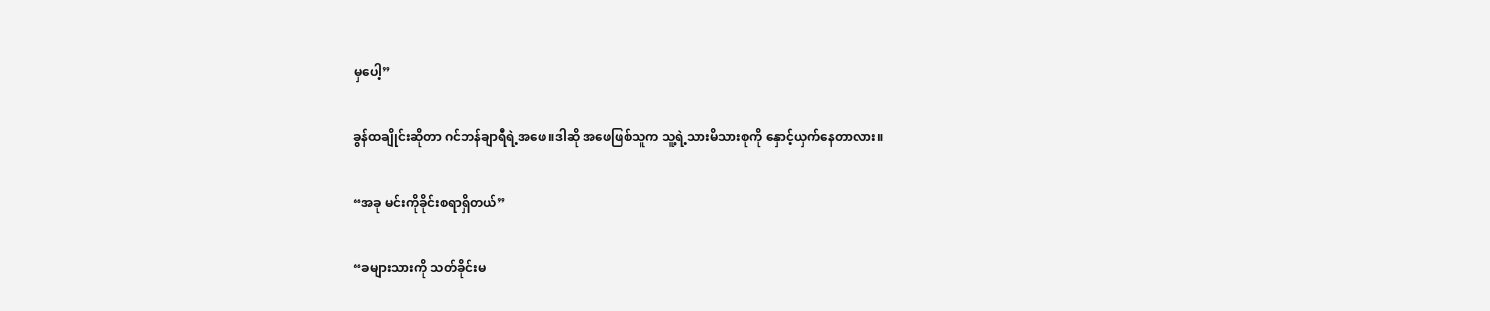မှပေါ့”

ခွန်ထချိုင်းဆိုတာ ဂင်ဘန်ချာရီရဲ့အဖေ။ဒါဆို အဖေဖြစ်သူက သူ့ရဲ့သားမိသားစုကို နှောင့်ယှက်နေတာလား။

“အခု မင်းကိုခိုင်းစရာရှိတယ်”

“ခများသားကို သတ်ခိုင်းမ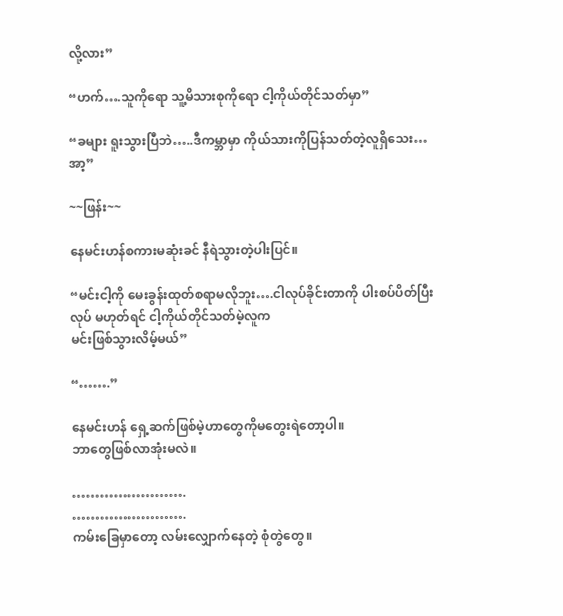လို့လား”

“ဟက်….သူကိုရော သူ့မိသားစုကိုရော ငါ့ကိုယ်တိုင်သတ်မှာ”

“ခများ ရူးသွားပြီဘဲ…..ဒီကမ္ဘာမှာ ကိုယ်သားကိုပြန်သတ်တဲ့လူရှိသေး…အာ့”

~~ဖြန်း~~

နေမင်းဟန်စကားမဆုံးခင် နီရဲသွားတဲ့ပါးပြင်။

“မင်းငါ့ကို မေးခွန်းထုတ်စရာမလိုဘူး….ငါလုပ်ခိုင်းတာကို ပါးစပ်ပိတ်ပြီးလုပ် မဟုတ်ရင် ငါ့ကိုယ်တိုင်သတ်မဲ့လူက
မင်းဖြစ်သွားလိမ့်မယ်”

“…….”

နေမင်းဟန် ရှေ့ဆက်ဖြစ်မဲ့ဟာတွေကိုမတွေးရဲတော့ပါ။
ဘာတွေဖြစ်လာအုံးမလဲ။

…………………….
…………………….
ကမ်းခြေမှာတော့ လမ်းလျှောက်နေတဲ့ စုံတွဲတွေ။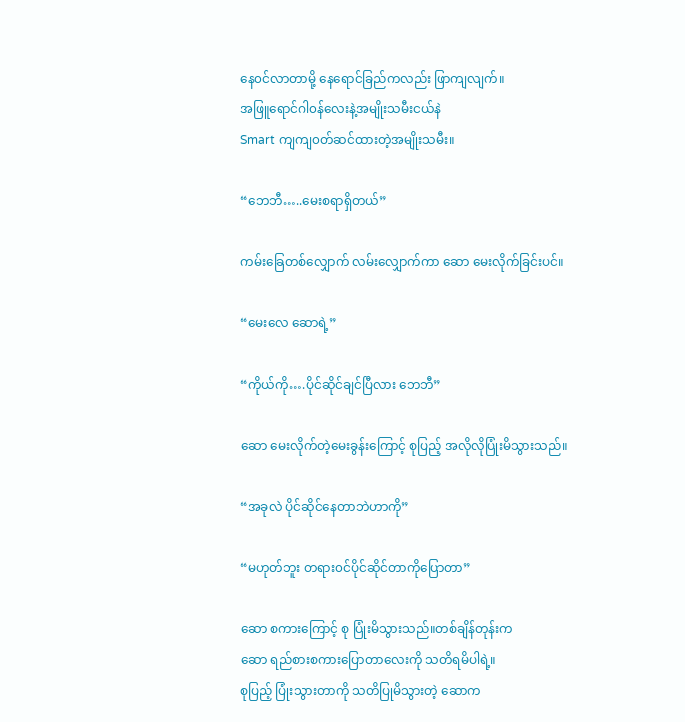နေ၀င်လာတာမို့ နေရောင်ခြည်ကလည်း ဖြာကျလျက်။
အဖြူရောင်ဂါ၀န်လေးနဲ့အမျိုးသမီးငယ်နဲ
Smart ကျကျ၀တ်ဆင်ထားတဲ့အမျိုးသမီး။

“ဘေဘီ…..မေးစရာရှိတယ်”

ကမ်းခြေတစ်လျှောက် လမ်းလျှောက်ကာ ဆော မေးလိုက်ခြင်းပင်။

“မေးလေ ဆောရဲ့”

“ကိုယ်ကို….ပိုင်ဆိုင်ချင်ပြီလား ဘေဘီ”

ဆော မေးလိုက်တဲ့မေးခွန်းကြောင့် စုပြည့် အလိုလိုပြုံးမိသွားသည်။

“အခုလဲ ပိုင်ဆိုင်နေတာဘဲဟာကို”

“မဟုတ်ဘူး တရား၀င်ပိုင်ဆိုင်တာကိုပြောတာ”

ဆော စကားကြောင့် စု ပြုံးမိသွားသည်။တစ်ချိန်တုန်းက
ဆော ရည်စားစကားပြောတာလေးကို သတိရမိပါရဲ့။
စုပြည့် ပြုံးသွားတာကို သတိပြုမိသွားတဲ့ ဆောက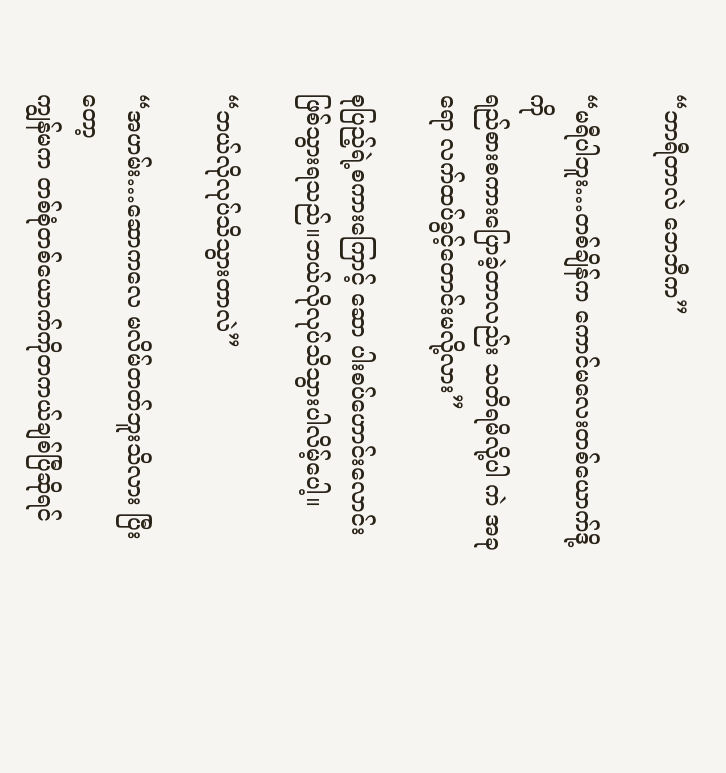“ဘာရီတာလဲ ဘေဘီက”

“မရီပါဘူး…တစ်ချိန်က ကောင်မလေးတစ်ယောက်ဒို့ကို
ရည်စားစကားပြောခဲ့တာလည်း သတိရမိလို့ပါ ကဲ အခုရော လက်ထပ်ခွင့်တောင်းမလို့လား”

စုပြည့်ရဲ့စကားကြောင့် ဆော ပါးစပ်ဟောင်းလောင်းဖြစ်သွားရသည်။ဘယ်လိုလုပ်သိသွားပါလိမ့်ပေါ့။

“ဘယ်လိုလုပ်သိသွားတာလဲ”

“အဟမ်း…ဆောကလေ မလိမ်တတ်ဘူးသိလား ပြီးတော့
ကျွန်မက တစ်စုံတစ်ယောက်ကိုတကယ်ချစ်ပြီဆိုရင်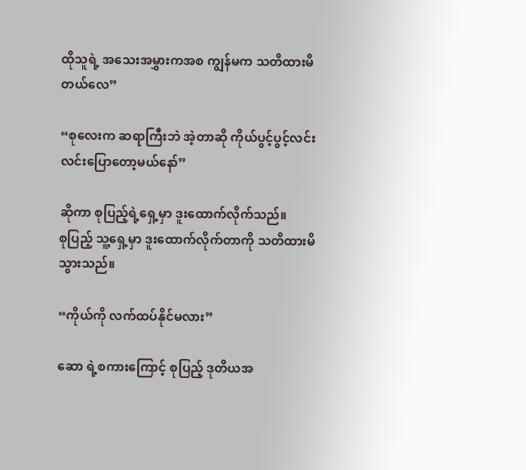ထိုသူရဲ့ အသေးအမွှားကအစ ကျွန်မက သတိထားမိတယ်လေ”

“စုလေးက ဆရာကြီးဘဲ အဲ့တာဆို ကိုယ်ပွင့်ပွင့်လင်းလင်းပြောတော့မယ်နော်”

ဆိုကာ စုပြည့်ရဲ့ရှေ့မှာ ဒူးထောက်လိုက်သည်။
စုပြည့် သူ့ရှေ့မှာ ဒူးထောက်လိုက်တာကို သတိထားမိသွားသည်။

“ကိုယ်ကို လက်ထပ်နိုင်မလား”

ဆော ရဲ့စကားကြောင့် စုပြည့် ဒုတိယအ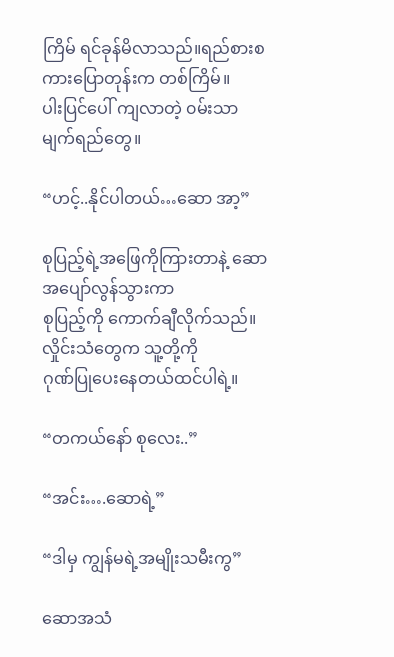ကြိမ် ရင်ခုန်မိလာသည်။ရည်စားစကားပြောတုန်းက တစ်ကြိမ်။
ပါးပြင်ပေါ် ကျလာတဲ့ ၀မ်းသာမျက်ရည်တွေ။

“ဟင့်..နိုင်ပါတယ်…ဆော အာ့”

စုပြည့်ရဲ့အဖြေကိုကြားတာနဲ့ ဆော အပျော်လွန်သွားကာ
စုပြည့်ကို ကောက်ချီလိုက်သည်။လှိုင်းသံတွေက သူ့တို့ကို
ဂုဏ်ပြုပေးနေတယ်ထင်ပါရဲ့။

“တကယ်နော် စုလေး..”

“အင်း….ဆောရဲ့”

“ဒါမှ ကျွန်မရဲ့အမျိုးသမီးကွ”

ဆောအသံ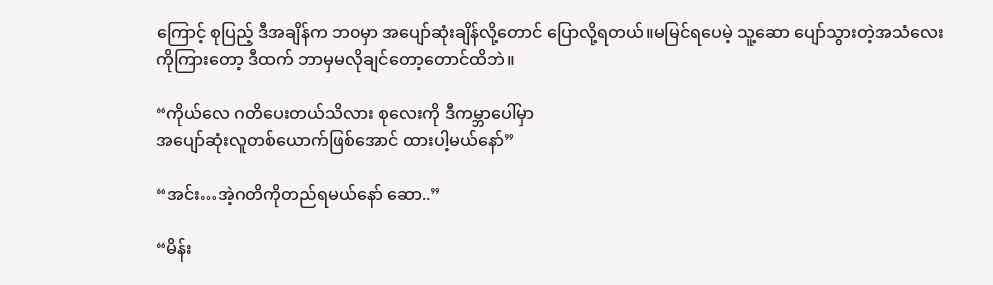ကြောင့် စုပြည့် ဒီအချိန်က ဘ၀မှာ အပျော်ဆုံးချိန်လို့တောင် ပြောလို့ရတယ်။မမြင်ရပေမဲ့ သူ့ဆော ပျော်သွားတဲ့အသံလေးကိုကြားတော့ ဒီထက် ဘာမှမလိုချင်တော့တောင်ထိဘဲ။

“ကိုယ်လေ ဂတိပေးတယ်သိလား စုလေးကို ဒီကမ္ဘာပေါ်မှာ
အပျော်ဆုံးလူတစ်ယောက်ဖြစ်အောင် ထားပါ့မယ်နော်”

“အင်း…အဲ့ဂတိကိုတည်ရမယ်နော် ဆော‌..”

“မိန်း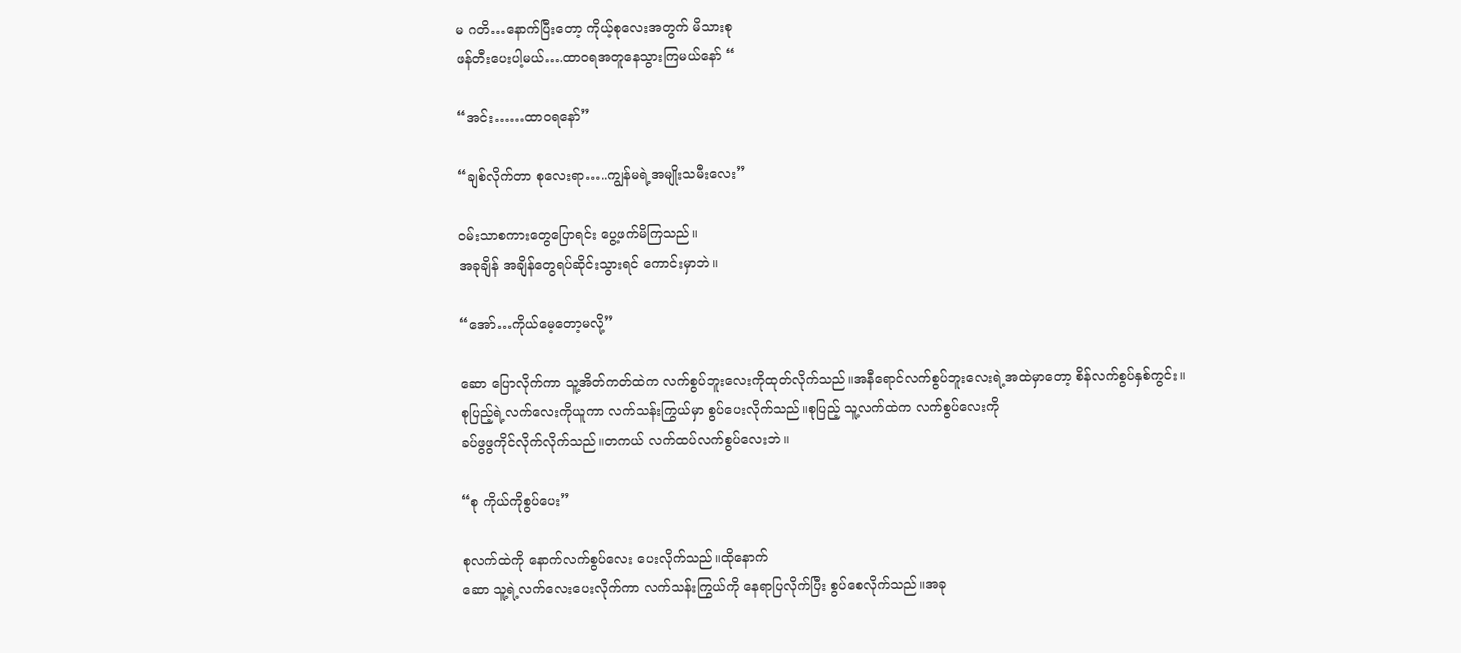မ ဂတိ…နောက်ပြီးတော့ ကိုယ့်စုလေးအတွက် မိသားစု
ဖန်တီးပေးပါ့မယ်….ထာ၀ရအတူနေသွားကြမယ်နော် “

“အင်း……ထာ၀ရနော်”

“ချစ်လိုက်တာ စုလေးရာ…..ကျွန်မရဲ့အမျိုးသမီးလေး”

၀မ်းသာစကားတွေပြောရင်း ပွေ့ဖက်မိကြသည်။
အခုချိန် အချိန်တွေရပ်ဆိုင်းသွားရင် ကောင်းမှာဘဲ။

“အော်…ကိုယ်မေ့တော့မလို့”

ဆော ပြောလိုက်ကာ သူ့အိတ်ကတ်ထဲက လက်စွပ်ဘူးလေးကိုထုတ်လိုက်သည်။အနီရောင်လက်စွပ်ဘူးလေးရဲ့အထဲမှာ‌တော့ စိန်လက်စွပ်နှစ်ကွင်း။
စုပြည့်ရဲ့လက်‌လေးကိုယူကာ လက်သန်းကြွယ်မှာ စွပ်ပေးလိုက်သည်။စုပြည့် သူ့လက်ထဲက လက်စွပ်လေးကို
ခပ်ဖွဖွကိုင်လိုက်လိုက်သည်။တကယ် လက်ထပ်လက်စွပ်လေးဘဲ။

“စု ကိုယ်ကိုစွပ်ပေး”

စုလက်ထဲကို နောက်လက်စွပ်လေး ပေးလိုက်သည်။‌ထိုနောက်
ဆော သူ့ရဲ့လက်လေးပေးလိုက်ကာ လက်သန်းကြွယ်ကို နေရာပြလိုက်ပြီး စွပ်စေလိုက်သည်။အခု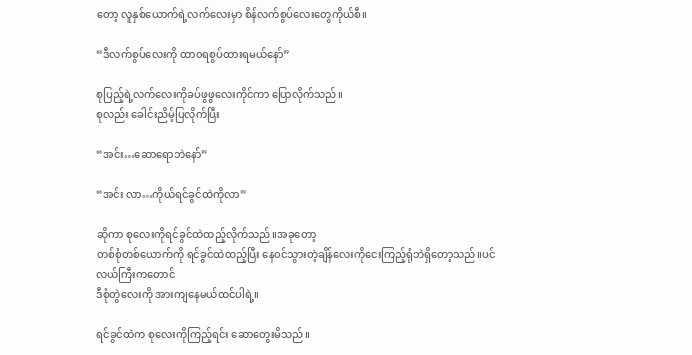တော့ လူနှစ်ယောက်ရဲ့လက်လေးမှာ စိန်လက်စွပ်လေးတွေကိုယ်စီ။

“ဒီလက်စွပ်လေးကို ထာ၀ရစွပ်ထားရမယ်နော်”

စုပြည့်ရဲ့လက်လေးကိုခပ်ဖွဖွလေးကိုင်ကာ ပြောလိုက်သည်။
စု‌လည်း ခေါင်းညိမ့်ပြလိုက်ပြီး

“အင်း…ဆောရောဘဲနော်”

“အင်း လာ…ကိုယ်ရင်ခွင်ထဲကိုလာ”

ဆိုကာ စုလေးကိုရင်ခွင်ထဲထည့်လိုက်သည်။အခုတော့
တစ်စုံတစ်ယောက်ကို ရင်ခွင်ထဲထည့်ပြီး နေ၀င်သွားတဲ့ချိန်လေးကိုငေးကြည့်ရုံဘဲရှိတော့သည်။‌ပင်လယ်ကြီးကတောင်
ဒီစုံတွဲလေးကို အားကျနေမယ်ထင်ပါရဲ့။

ရင်ခွင်ထဲက စုလေးကိုကြည့်ရင်း ဆောတွေးမိသည်။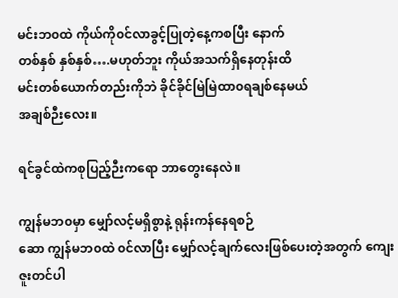မင်းဘ၀ထဲ ကိုယ်ကို၀င်လာခွင့်ပြုတဲ့နေ့ကစပြီး နောက်
တစ်နှစ် နှစ်နှစ်….မဟုတ်ဘူး ကိုယ်အသက်ရှိနေတုန်းထိ
မင်းတစ်ယောက်တည်းကိုဘဲ ခိုင်ခိုင်မြဲမြဲထာ၀ရချစ်နေမယ်
အချစ်ဉီးလေး။

ရင်ခွင်ထဲကစုပြည့်ဉီးကရော ဘာတွေးနေလဲ။

ကျွန်မဘ၀မှာ မျှော်လင့်မရှိစွာနဲ့ ရုန်းကန်နေရစဉ်
ဆော ကျွန်မဘ၀ထဲ ၀င်လာပြီး မျှော်လင့်ချက်လေးဖြစ်ပေးတဲ့အတွက် ကျေးဇူးတင်ပါ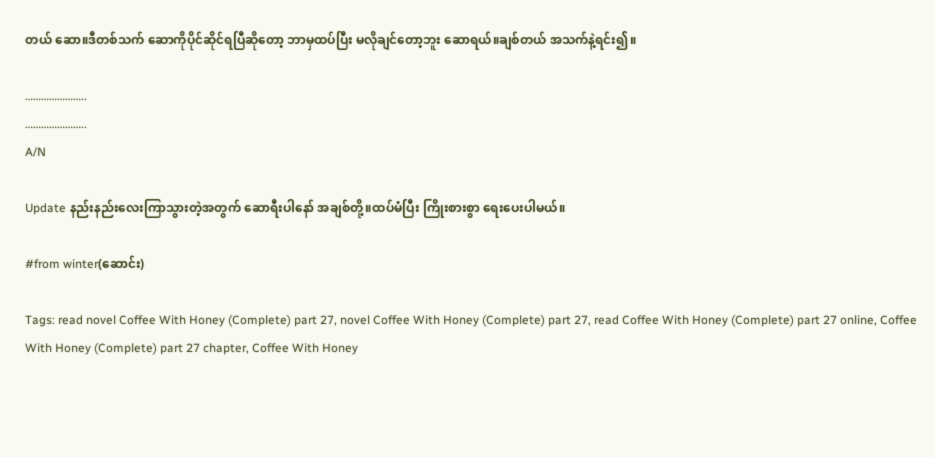တယ် ဆော။ဒီတစ်သက် ဆောကိုပိုင်ဆိုင်ရပြီဆိုတော့ ဘာမှထပ်ပြီး မလိုချင်တော့ဘူး ဆောရယ်။ချစ်တယ် အသက်နဲ့ရင်း၍။

…………………..
…………………..
A/N

Update နည်းနည်းလေးကြာသွားတဲ့အတွက် ဆောရီးပါနော် အချစ်တို့။‌ထပ်မံပြီး ကြိုးစားစွာ ရေးပေးပါမယ်။

#from winter(ဆောင်း)

Tags: read novel Coffee With Honey (Complete) part 27, novel Coffee With Honey (Complete) part 27, read Coffee With Honey (Complete) part 27 online, Coffee With Honey (Complete) part 27 chapter, Coffee With Honey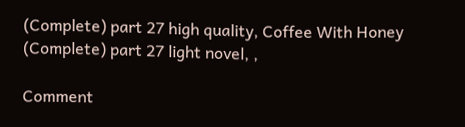(Complete) part 27 high quality, Coffee With Honey (Complete) part 27 light novel, ,

Comment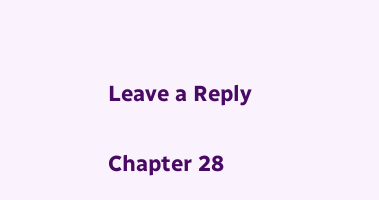Leave a Reply

Chapter 28